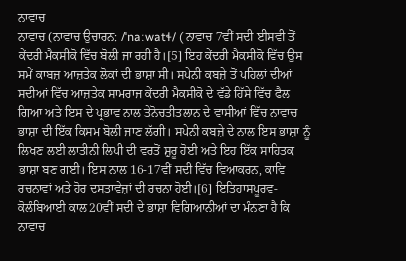ਨਾਵਾਚ
ਨਾਵਾਚ (ਨਾਵਾਚ ਉਚਾਰਨ: /ˈnaːwatɬ/ ( ਨਾਵਾਚ 7ਵੀਂ ਸਦੀ ਈਸਵੀ ਤੋਂ ਕੇਂਦਰੀ ਮੈਕਸੀਕੋ ਵਿੱਚ ਬੋਲੀ ਜਾ ਰਹੀ ਹੈ।[5] ਇਹ ਕੇਂਦਰੀ ਮੈਕਸੀਕੋ ਵਿੱਚ ਉਸ ਸਮੇਂ ਕਾਬਜ਼ ਆਜ਼ਤੇਕ ਲੋਕਾਂ ਦੀ ਭਾਸ਼ਾ ਸੀ। ਸਪੇਨੀ ਕਬਜ਼ੇ ਤੋਂ ਪਹਿਲਾਂ ਦੀਆਂ ਸਦੀਆਂ ਵਿੱਚ ਆਜ਼ਤੇਕ ਸਾਮਰਾਜ ਕੇਂਦਰੀ ਮੈਕਸੀਕੋ ਦੇ ਵੱਡੇ ਹਿੱਸੇ ਵਿੱਚ ਫੈਲ ਗਿਆ ਅਤੇ ਇਸ ਦੇ ਪ੍ਰਭਾਵ ਨਾਲ ਤੇਨੋਚਤੀਤਲਾਨ ਦੇ ਵਾਸੀਆਂ ਵਿੱਚ ਨਾਵਾਚ ਭਾਸ਼ਾ ਦੀ ਇੱਕ ਕਿਸਮ ਬੋਲੀ ਜਾਣ ਲੱਗੀ। ਸਪੇਨੀ ਕਬਜ਼ੇ ਦੇ ਨਾਲ ਇਸ ਭਾਸ਼ਾ ਨੂੰ ਲਿਖਣ ਲਈ ਲਾਤੀਨੀ ਲਿਪੀ ਦੀ ਵਰਤੋਂ ਸ਼ੁਰੂ ਹੋਈ ਅਤੇ ਇਹ ਇੱਕ ਸਾਹਿਤਕ ਭਾਸ਼ਾ ਬਣ ਗਈ। ਇਸ ਨਾਲ 16-17ਵੀਂ ਸਦੀ ਵਿੱਚ ਵਿਆਕਰਨ, ਕਾਵਿ ਰਚਨਾਵਾਂ ਅਤੇ ਹੋਰ ਦਸਤਾਵੇਜ਼ਾਂ ਦੀ ਰਚਨਾ ਹੋਈ।[6] ਇਤਿਹਾਸਪੂਰਵ-ਕੋਲੰਬਿਆਈ ਕਾਲ20ਵੀਂ ਸਦੀ ਦੇ ਭਾਸ਼ਾ ਵਿਗਿਆਨੀਆਂ ਦਾ ਮੰਨਣਾ ਹੈ ਕਿ ਨਾਵਾਚ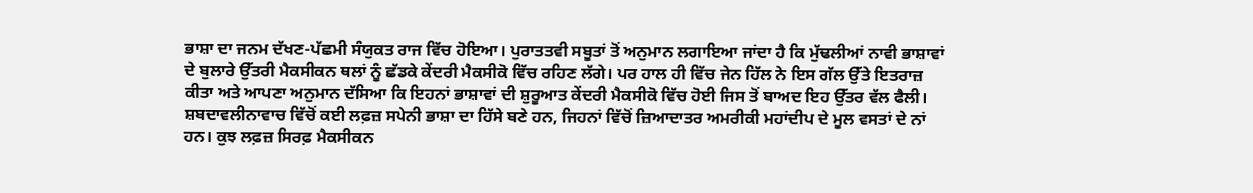ਭਾਸ਼ਾ ਦਾ ਜਨਮ ਦੱਖਣ-ਪੱਛਮੀ ਸੰਯੁਕਤ ਰਾਜ ਵਿੱਚ ਹੋਇਆ। ਪੁਰਾਤਤਵੀ ਸਬੂਤਾਂ ਤੋਂ ਅਨੁਮਾਨ ਲਗਾਇਆ ਜਾਂਦਾ ਹੈ ਕਿ ਮੁੱਢਲੀਆਂ ਨਾਵੀ ਭਾਸ਼ਾਵਾਂ ਦੇ ਬੁਲਾਰੇ ਉੱਤਰੀ ਮੈਕਸੀਕਨ ਥਲਾਂ ਨੂੰ ਛੱਡਕੇ ਕੇਂਦਰੀ ਮੈਕਸੀਕੋ ਵਿੱਚ ਰਹਿਣ ਲੱਗੇ। ਪਰ ਹਾਲ ਹੀ ਵਿੱਚ ਜੇਨ ਹਿੱਲ ਨੇ ਇਸ ਗੱਲ ਉੱਤੇ ਇਤਰਾਜ਼ ਕੀਤਾ ਅਤੇ ਆਪਣਾ ਅਨੁਮਾਨ ਦੱਸਿਆ ਕਿ ਇਹਨਾਂ ਭਾਸ਼ਾਵਾਂ ਦੀ ਸ਼ੁਰੂਆਤ ਕੇਂਦਰੀ ਮੈਕਸੀਕੋ ਵਿੱਚ ਹੋਈ ਜਿਸ ਤੋਂ ਬਾਅਦ ਇਹ ਉੱਤਰ ਵੱਲ ਫੈਲੀ। ਸ਼ਬਦਾਵਲੀਨਾਵਾਚ ਵਿੱਚੋਂ ਕਈ ਲਫ਼ਜ਼ ਸਪੇਨੀ ਭਾਸ਼ਾ ਦਾ ਹਿੱਸੇ ਬਣੇ ਹਨ, ਜਿਹਨਾਂ ਵਿੱਚੋਂ ਜ਼ਿਆਦਾਤਰ ਅਮਰੀਕੀ ਮਹਾਂਦੀਪ ਦੇ ਮੂਲ ਵਸਤਾਂ ਦੇ ਨਾਂ ਹਨ। ਕੁਝ ਲਫ਼ਜ਼ ਸਿਰਫ਼ ਮੈਕਸੀਕਨ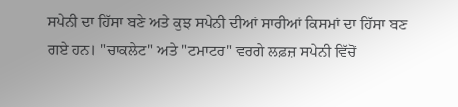ਸਪੇਨੀ ਦਾ ਹਿੱਸਾ ਬਣੇ ਅਤੇ ਕੁਝ ਸਪੇਨੀ ਦੀਆਂ ਸਾਰੀਆਂ ਕਿਸਮਾਂ ਦਾ ਹਿੱਸਾ ਬਣ ਗਏ ਹਨ। "ਚਾਕਲੇਟ" ਅਤੇ "ਟਮਾਟਰ" ਵਰਗੇ ਲਫ਼ਜ਼ ਸਪੇਨੀ ਵਿੱਚੋਂ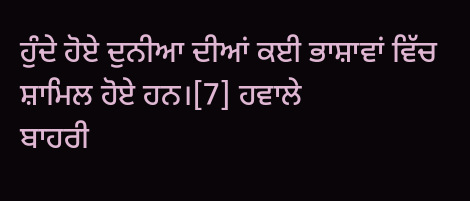ਹੁੰਦੇ ਹੋਏ ਦੁਨੀਆ ਦੀਆਂ ਕਈ ਭਾਸ਼ਾਵਾਂ ਵਿੱਚ ਸ਼ਾਮਿਲ ਹੋਏ ਹਨ।[7] ਹਵਾਲੇ
ਬਾਹਰੀ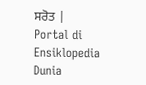ਸਰੋਤ |
Portal di Ensiklopedia Dunia